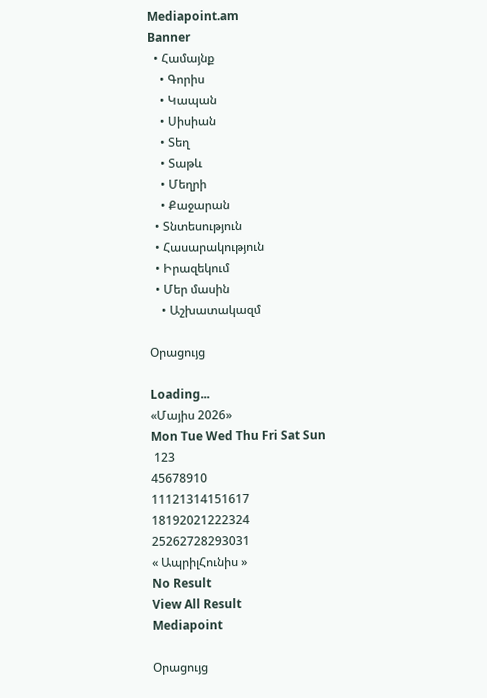Mediapoint.am
Banner
  • Համայնք
    • Գորիս
    • Կապան
    • Սիսիան
    • Տեղ
    • Տաթև
    • Մեղրի
    • Քաջարան
  • Տնտեսություն
  • Հասարակություն
  • Իրազեկում
  • Մեր մասին
    • Աշխատակազմ

Օրացույց

Loading...
«Մայիս 2026»
Mon Tue Wed Thu Fri Sat Sun
 123
45678910
11121314151617
18192021222324
25262728293031
« ԱպրիլՀունիս »
No Result
View All Result
Mediapoint

Օրացույց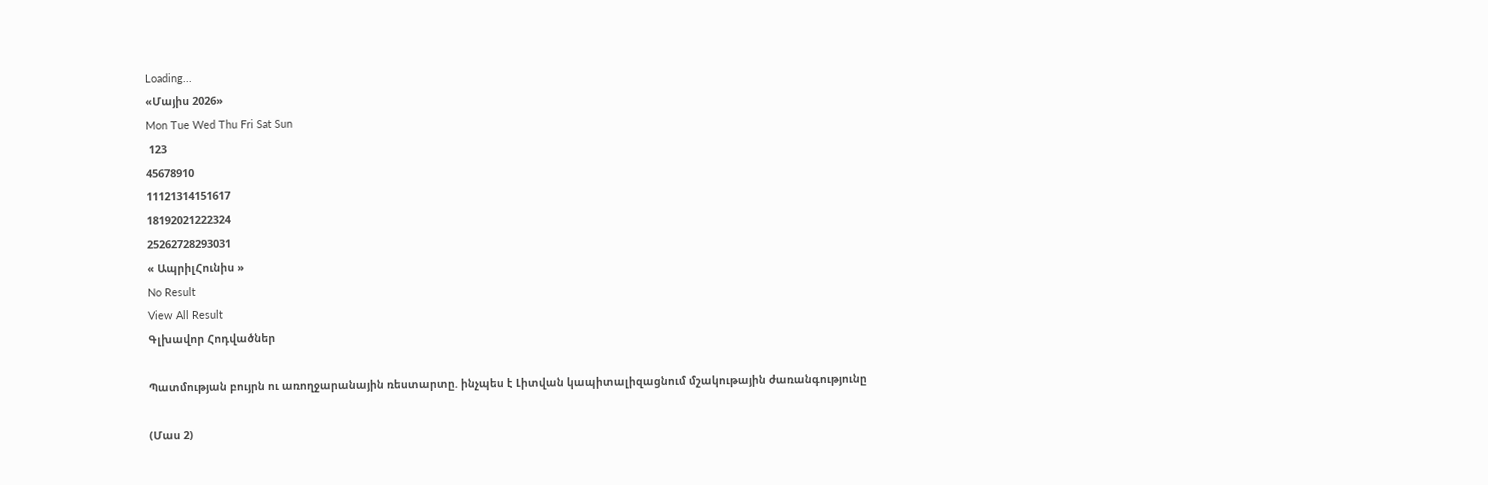Loading...
«Մայիս 2026»
Mon Tue Wed Thu Fri Sat Sun
 123
45678910
11121314151617
18192021222324
25262728293031
« ԱպրիլՀունիս »
No Result
View All Result
Գլխավոր Հոդվածներ

Պատմության բույրն ու առողջարանային ռեստարտը. ինչպես է Լիտվան կապիտալիզացնում մշակութային ժառանգությունը

(Մաս 2)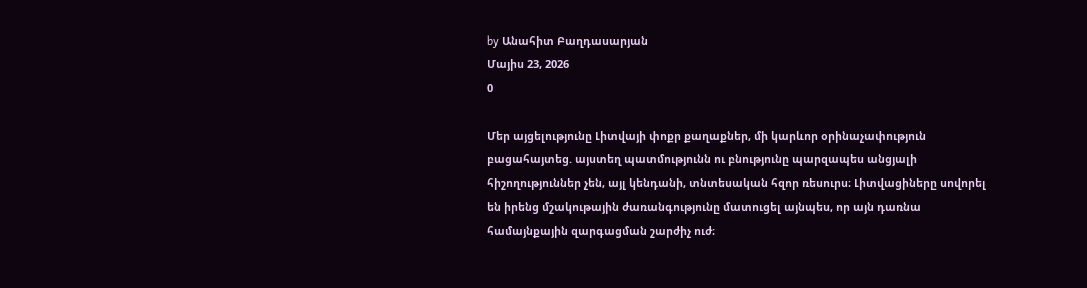by Անահիտ Բաղդասարյան
Մայիս 23, 2026
0

Մեր այցելությունը Լիտվայի փոքր քաղաքներ, մի կարևոր օրինաչափություն բացահայտեց. այստեղ պատմությունն ու բնությունը պարզապես անցյալի հիշողություններ չեն, այլ կենդանի, տնտեսական հզոր ռեսուրս։ Լիտվացիները սովորել են իրենց մշակութային ժառանգությունը մատուցել այնպես, որ այն դառնա համայնքային զարգացման շարժիչ ուժ։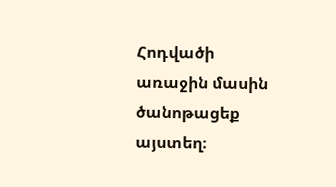Հոդվածի առաջին մասին ծանոթացեք այստեղ։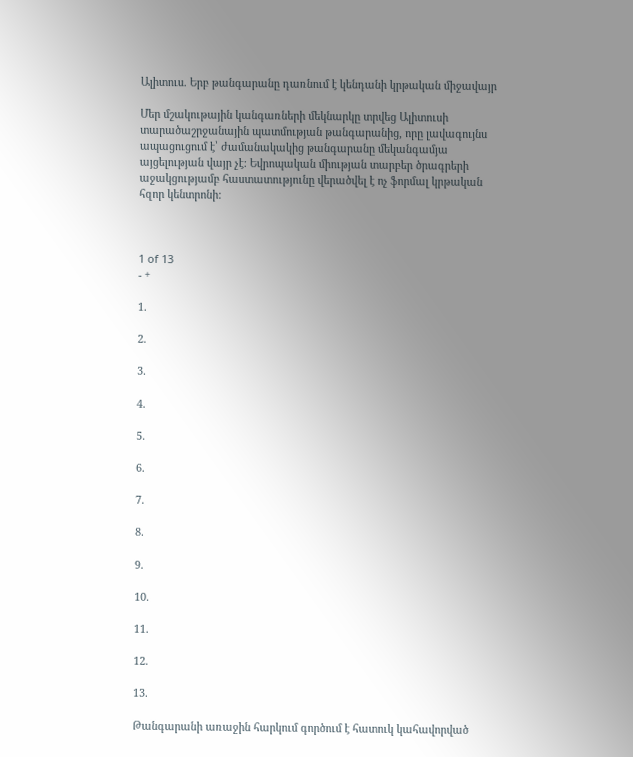Ալիտուս. Երբ թանգարանը դառնում է կենդանի կրթական միջավայր

Մեր մշակութային կանգառների մեկնարկը տրվեց Ալիտուսի տարածաշրջանային պատմության թանգարանից, որը լավագույնս ապացուցում է՝ ժամանակակից թանգարանը մեկանգամյա այցելության վայր չէ: Եվրոպական միության տարբեր ծրագրերի աջակցությամբ հաստատությունը վերածվել է ոչ ֆորմալ կրթական հզոր կենտրոնի:



1 of 13
- +

1.

2.

3.

4.

5.

6.

7.

8.

9.

10.

11.

12.

13.

Թանգարանի առաջին հարկում գործում է հատուկ կահավորված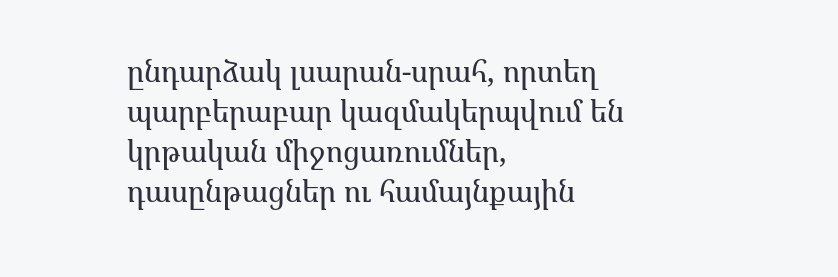ընդարձակ լսարան-սրահ, որտեղ պարբերաբար կազմակերպվում են կրթական միջոցառումներ, դասընթացներ ու համայնքային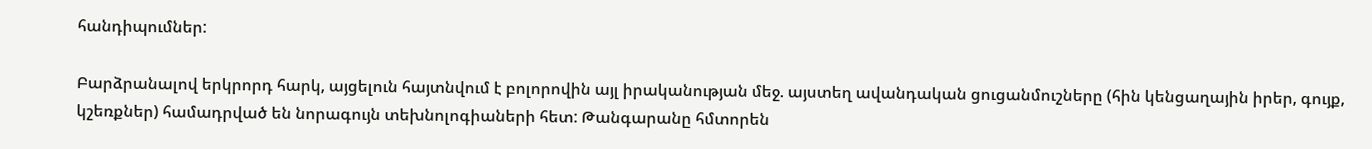հանդիպումներ:

Բարձրանալով երկրորդ հարկ, այցելուն հայտնվում է բոլորովին այլ իրականության մեջ. այստեղ ավանդական ցուցանմուշները (հին կենցաղային իրեր, գույք, կշեռքներ) համադրված են նորագույն տեխնոլոգիաների հետ: Թանգարանը հմտորեն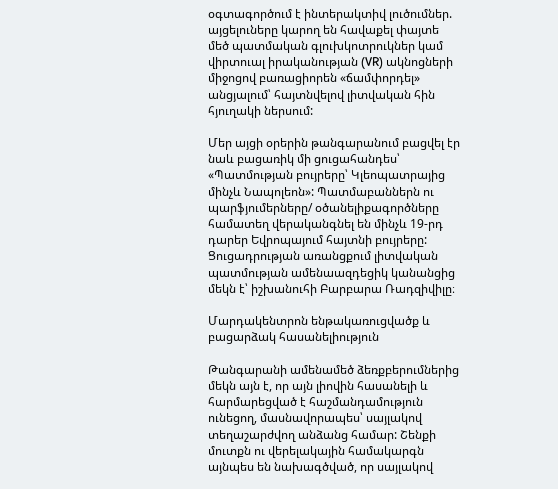օգտագործում է ինտերակտիվ լուծումներ. այցելուները կարող են հավաքել փայտե մեծ պատմական գլուխկոտրուկներ կամ վիրտուալ իրականության (VR) ակնոցների միջոցով բառացիորեն «ճամփորդել» անցյալում՝ հայտնվելով լիտվական հին հյուղակի ներսում:

Մեր այցի օրերին թանգարանում բացվել էր նաև բացառիկ մի ցուցահանդես՝ «Պատմության բույրերը՝ Կլեոպատրայից մինչև Նապոլեոն»: Պատմաբաններն ու պարֆյումերները/ օծանելիքագործները համատեղ վերականգնել են մինչև 19-րդ դարեր Եվրոպայում հայտնի բույրերը: Ցուցադրության առանցքում լիտվական պատմության ամենաազդեցիկ կանանցից մեկն է՝ իշխանուհի Բարբարա Ռադզիվիլը։

Մարդակենտրոն ենթակառուցվածք և բացարձակ հասանելիություն

Թանգարանի ամենամեծ ձեռքբերումներից մեկն այն է, որ այն լիովին հասանելի և հարմարեցված է հաշմանդամություն ունեցող, մասնավորապես՝ սայլակով տեղաշարժվող անձանց համար: Շենքի մուտքն ու վերելակային համակարգն այնպես են նախագծված, որ սայլակով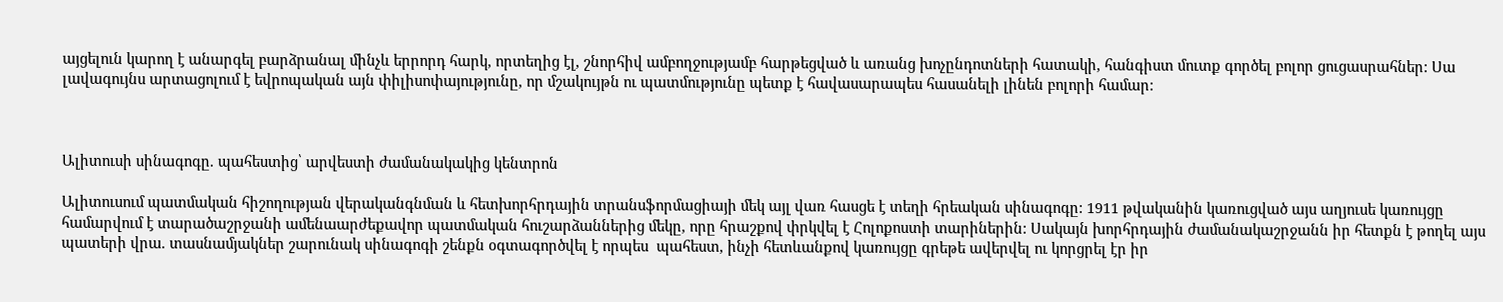այցելուն կարող է անարգել բարձրանալ մինչև երրորդ հարկ, որտեղից էլ, շնորհիվ ամբողջությամբ հարթեցված և առանց խոչընդոտների հատակի, հանգիստ մուտք գործել բոլոր ցուցասրահներ: Սա լավագույնս արտացոլում է եվրոպական այն փիլիսոփայությունը, որ մշակույթն ու պատմությունը պետք է հավասարապես հասանելի լինեն բոլորի համար:



Ալիտուսի սինագոգը. պահեստից՝ արվեստի ժամանակակից կենտրոն

Ալիտուսում պատմական հիշողության վերականգնման և հետխորհրդային տրանսֆորմացիայի մեկ այլ վառ հասցե է տեղի հրեական սինագոգը: 1911 թվականին կառուցված այս աղյուսե կառույցը համարվում է տարածաշրջանի ամենաարժեքավոր պատմական հուշարձաններից մեկը, որը հրաշքով փրկվել է Հոլոքոստի տարիներին: Սակայն խորհրդային ժամանակաշրջանն իր հետքն է թողել այս պատերի վրա. տասնամյակներ շարունակ սինագոգի շենքն օգտագործվել է որպես  պահեստ, ինչի հետևանքով կառույցը գրեթե ավերվել ու կորցրել էր իր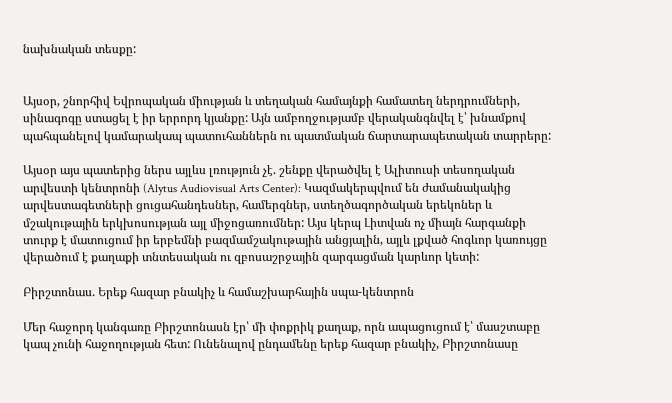նախնական տեսքը:


Այսօր, շնորհիվ Եվրոպական միության և տեղական համայնքի համատեղ ներդրումների, սինագոգը ստացել է իր երրորդ կյանքը: Այն ամբողջությամբ վերականգնվել է՝ խնամքով պահպանելով կամարակապ պատուհաններն ու պատմական ճարտարապետական տարրերը:

Այսօր այս պատերից ներս այլևս լռություն չէ. շենքը վերածվել է Ալիտուսի տեսողական արվեստի կենտրոնի (Alytus Audiovisual Arts Center): Կազմակերպվում են ժամանակակից արվեստագետների ցուցահանդեսներ, համերգներ, ստեղծագործական երեկոներ և մշակութային երկխոսության այլ միջոցառումներ: Այս կերպ Լիտվան ոչ միայն հարգանքի տուրք է մատուցում իր երբեմնի բազմամշակութային անցյալին, այլև լքված հոգևոր կառույցը վերածում է քաղաքի տնտեսական ու զբոսաշրջային զարգացման կարևոր կետի:

Բիրշտոնաս. Երեք հազար բնակիչ և համաշխարհային սպա-կենտրոն

Մեր հաջորդ կանգառը Բիրշտոնասն էր՝ մի փոքրիկ քաղաք, որն ապացուցում է՝ մասշտաբը կապ չունի հաջողության հետ: Ունենալով ընդամենը երեք հազար բնակիչ, Բիրշտոնասը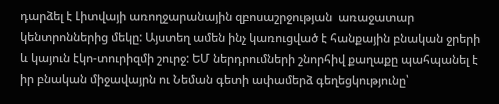դարձել է Լիտվայի առողջարանային զբոսաշրջության  առաջատար կենտրոններից մեկը: Այստեղ ամեն ինչ կառուցված է հանքային բնական ջրերի և կայուն էկո-տուրիզմի շուրջ: ԵՄ ներդրումների շնորհիվ քաղաքը պահպանել է իր բնական միջավայրն ու Նեման գետի ափամերձ գեղեցկությունը՝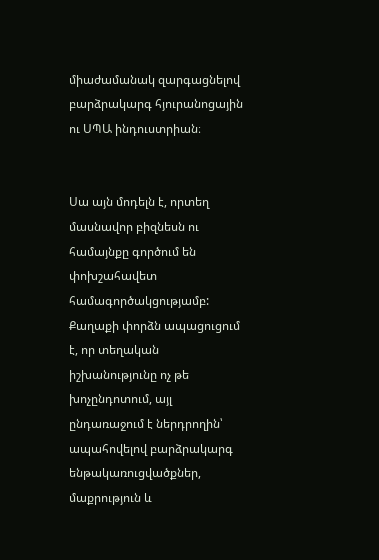միաժամանակ զարգացնելով բարձրակարգ հյուրանոցային ու ՍՊԱ ինդուստրիան։


Սա այն մոդելն է, որտեղ մասնավոր բիզնեսն ու համայնքը գործում են փոխշահավետ  համագործակցությամբ: Քաղաքի փորձն ապացուցում է, որ տեղական իշխանությունը ոչ թե խոչընդոտում, այլ ընդառաջում է ներդրողին՝ ապահովելով բարձրակարգ ենթակառուցվածքներ, մաքրություն և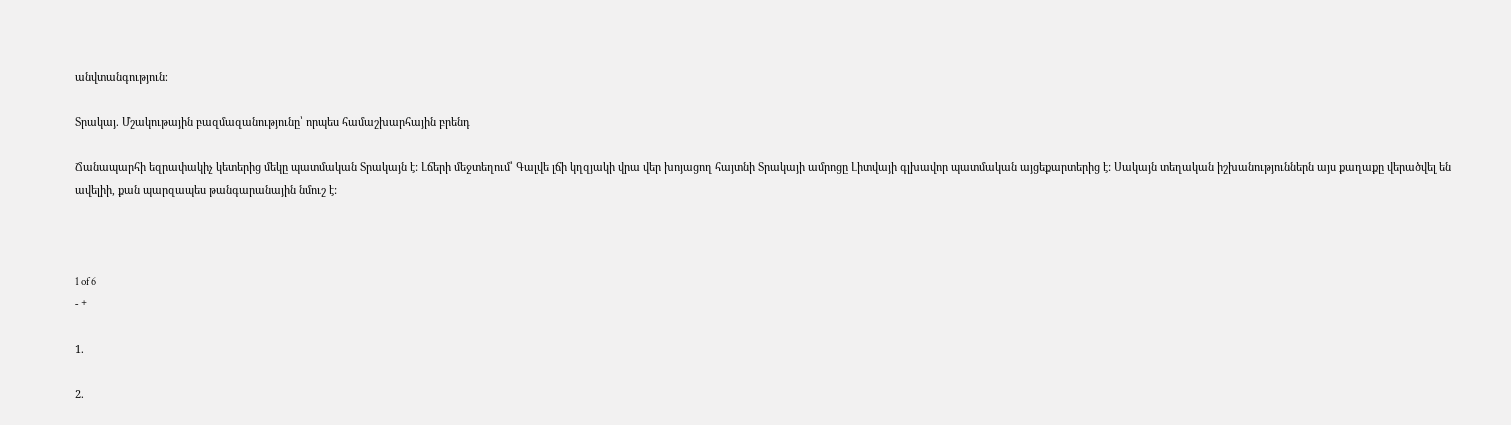անվտանգություն։

Տրակայ. Մշակութային բազմազանությունը՝ որպես համաշխարհային բրենդ

Ճանապարհի եզրափակիչ կետերից մեկը պատմական Տրակայն է: Լճերի մեջտեղում՝ Գալվե լճի կղզյակի վրա վեր խոյացող հայտնի Տրակայի ամրոցը Լիտվայի գլխավոր պատմական այցեքարտերից է: Սակայն տեղական իշխանություններն այս քաղաքը վերածվել են ավելիի, քան պարզապես թանգարանային նմուշ է:



1 of 6
- +

1.

2.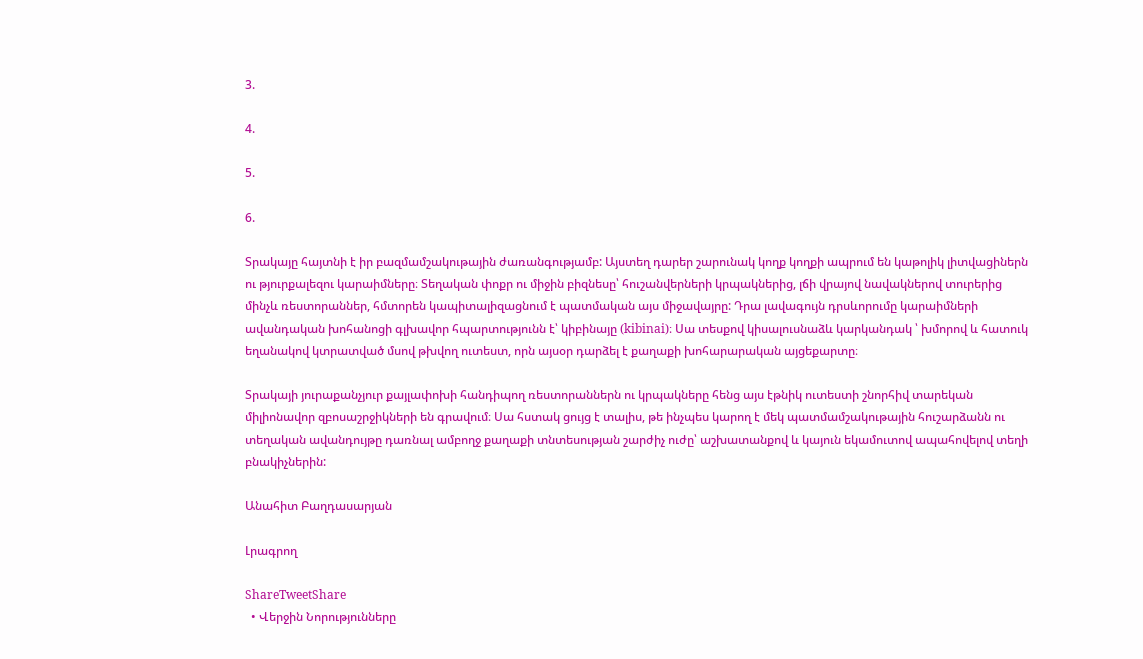3.

4.

5.

6.

Տրակայը հայտնի է իր բազմամշակութային ժառանգությամբ: Այստեղ դարեր շարունակ կողք կողքի ապրում են կաթոլիկ լիտվացիներն ու թյուրքալեզու կարաիմները։ Տեղական փոքր ու միջին բիզնեսը՝ հուշանվերների կրպակներից, լճի վրայով նավակներով տուրերից մինչև ռեստորաններ, հմտորեն կապիտալիզացնում է պատմական այս միջավայրը: Դրա լավագույն դրսևորումը կարաիմների ավանդական խոհանոցի գլխավոր հպարտությունն է՝ կիբինայը (kibinai)։ Սա տեսքով կիսալուսնաձև կարկանդակ ՝ խմորով և հատուկ եղանակով կտրատված մսով թխվող ուտեստ, որն այսօր դարձել է քաղաքի խոհարարական այցեքարտը։

Տրակայի յուրաքանչյուր քայլափոխի հանդիպող ռեստորաններն ու կրպակները հենց այս էթնիկ ուտեստի շնորհիվ տարեկան միլիոնավոր զբոսաշրջիկների են գրավում։ Սա հստակ ցույց է տալիս, թե ինչպես կարող է մեկ պատմամշակութային հուշարձանն ու տեղական ավանդույթը դառնալ ամբողջ քաղաքի տնտեսության շարժիչ ուժը՝ աշխատանքով և կայուն եկամուտով ապահովելով տեղի բնակիչներին:

Անահիտ Բաղդասարյան

Լրագրող

ShareTweetShare
  • Վերջին Նորությունները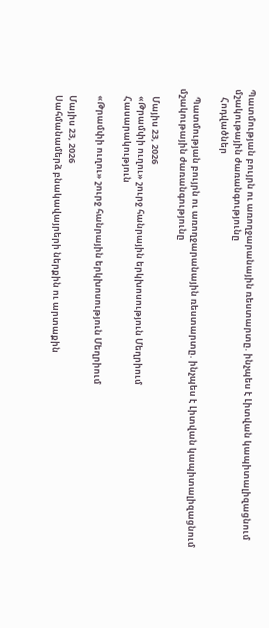Պատմության բույրն ու առողջարանային ռեստարտը. ինչպես է Լիտվան կապիտալիզացնում մշակութային ժառանգությունը
    Հոդվածներ

    Պատմության բույրն ու առողջարանային ռեստարտը. ինչպես է Լիտվան կապիտալիզացնում մշակութային ժառանգությունը

    Մայիս 23, 2026
    «Թրամփի ուղու» շուրջ հանրային երկխոսություն Մեղրիում
    Հասարակություն

    «Թրամփի ուղու» շուրջ հանրային երկխոսություն Մեղրիում

    Մայիս 23, 2026
    Սահմանամերձ բնակավայրերի ներքին ու արտաքին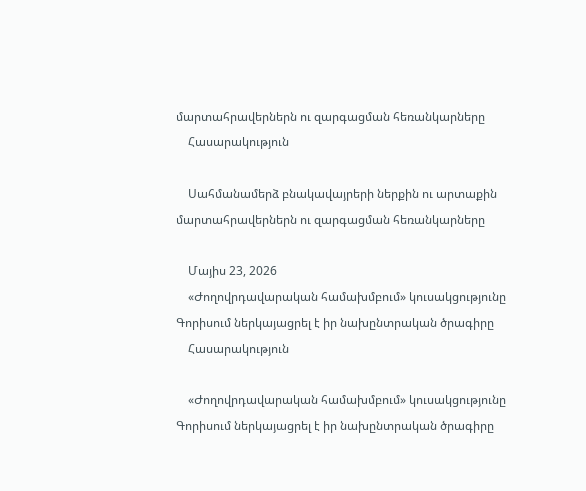մարտահրավերներն ու զարգացման հեռանկարները
    Հասարակություն

    Սահմանամերձ բնակավայրերի ներքին ու արտաքին մարտահրավերներն ու զարգացման հեռանկարները

    Մայիս 23, 2026
    «Ժողովրդավարական համախմբում» կուսակցությունը Գորիսում ներկայացրել է իր նախընտրական ծրագիրը
    Հասարակություն

    «Ժողովրդավարական համախմբում» կուսակցությունը Գորիսում ներկայացրել է իր նախընտրական ծրագիրը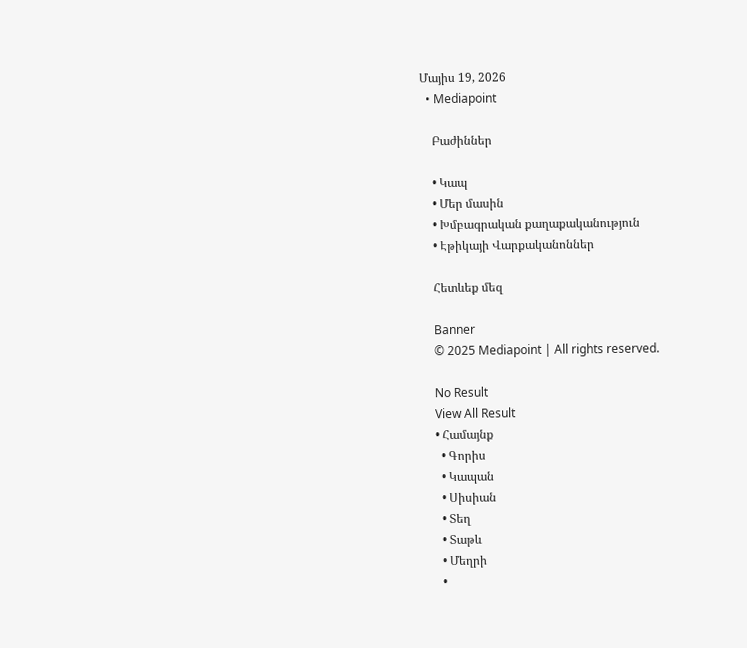Մայիս 19, 2026
  • Mediapoint

    Բաժիններ

    • Կապ
    • Մեր մասին
    • Խմբագրական քաղաքականություն
    • Էթիկայի Վարքականոններ

    Հետևեք մեզ

    Banner
    © 2025 Mediapoint | All rights reserved.

    No Result
    View All Result
    • Համայնք
      • Գորիս
      • Կապան
      • Սիսիան
      • Տեղ
      • Տաթև
      • Մեղրի
      •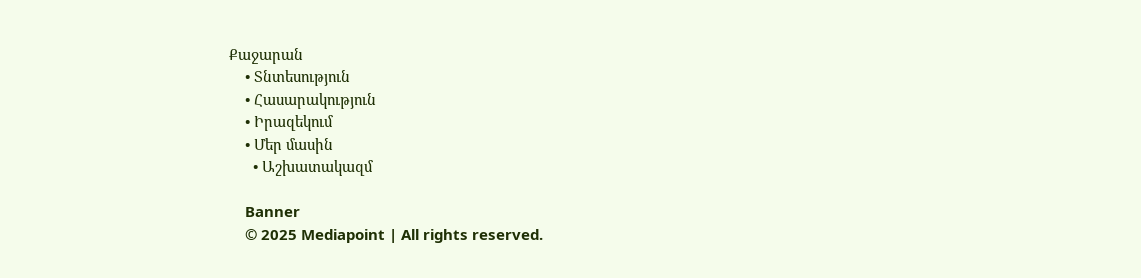Քաջարան
    • Տնտեսություն
    • Հասարակություն
    • Իրազեկում
    • Մեր մասին
      • Աշխատակազմ

    Banner
    © 2025 Mediapoint | All rights reserved.